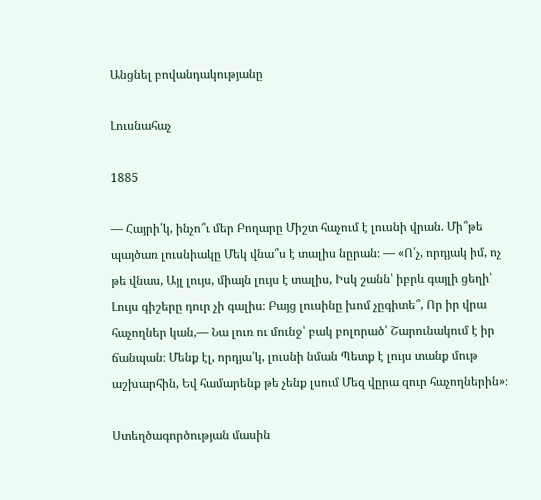Անցնել բովանդակությանը

Լուսնահաչ

1885

— Հայրի՛կ, ինչո՞ւ մեր Բողարը Միշտ հաչում է լուսնի վրան. Մի՞թե պայծառ լուսնիակը Մեկ վնա՞ս է տալիս նըրան։ — «Ո՛չ, որդյակ իմ, ոչ թե վնաս, Այլ լույս, միայն լույս է տալիս, Իսկ շանն՝ իբրև գայլի ցեղի՝ Լույս գիշերը դուր չի գալիս։ Բայց լուսինը խոմ չըգիտե՞, Որ իր վրա հաչողներ կան,— Նա լուռ ու մունջ՝ բակ բոլորած՝ Շարունակում է իր ճանպան։ Մենք էլ, որդյա՛կ, լուսնի նման Պետք է լույս տանք մութ աշխարհին, Եվ համարենք թե չենք լսում Մեզ վըրա զուր հաչողներին»։

Ստեղծագործության մասին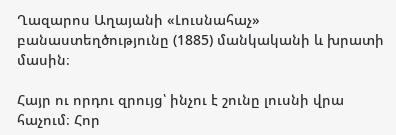Ղազարոս Աղայանի «Լուսնահաչ» բանաստեղծությունը (1885) մանկականի և խրատի մասին։

Հայր ու որդու զրույց՝ ինչու է շունը լուսնի վրա հաչում։ Հոր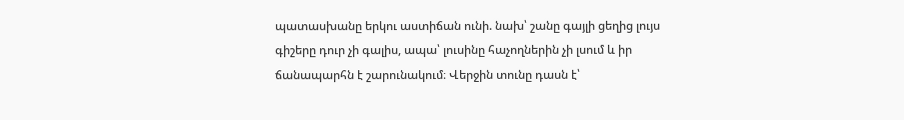պատասխանը երկու աստիճան ունի. նախ՝ շանը գայլի ցեղից լույս գիշերը դուր չի գալիս, ապա՝ լուսինը հաչողներին չի լսում և իր ճանապարհն է շարունակում։ Վերջին տունը դասն է՝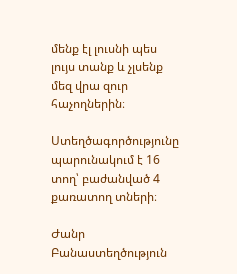մենք էլ լուսնի պես լույս տանք և չլսենք մեզ վրա զուր հաչողներին։

Ստեղծագործությունը պարունակում է 16 տող՝ բաժանված 4 քառատող տների։

Ժանր Բանաստեղծություն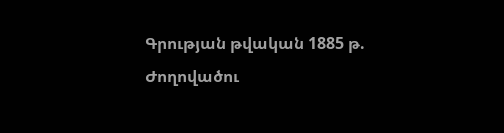Գրության թվական 1885 թ.
Ժողովածու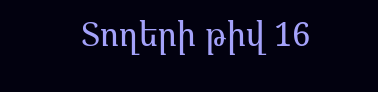Տողերի թիվ 16